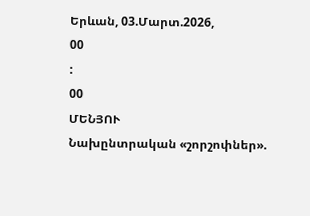Երևան, 03.Մարտ.2026,
00
:
00
ՄԵՆՅՈՒ
Նախընտրական «շորշոփներ».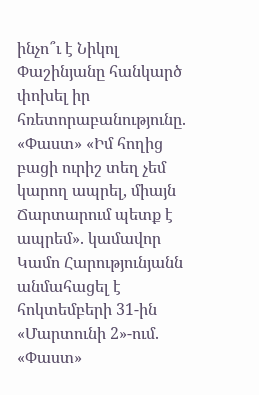ինչո՞ւ է Նիկոլ Փաշինյանը հանկարծ փոխել իր հռետորաբանությունը. «Փաստ» «Իմ հողից բացի ուրիշ տեղ չեմ կարող ապրել, միայն Ճարտարում պետք է ապրեմ». կամավոր Կամո Հարությունյանն անմահացել է հոկտեմբերի 31-ին «Մարտունի 2»-ում. «Փաստ»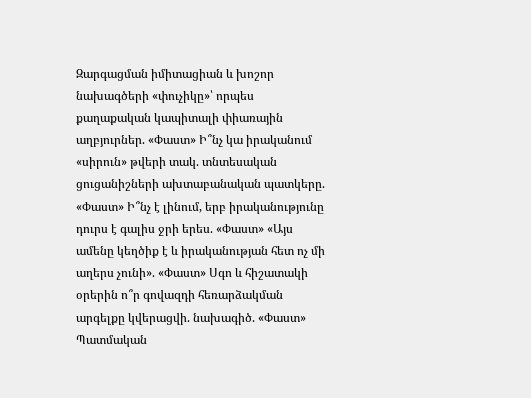Զարգացման իմիտացիան և խոշոր նախագծերի «փուչիկը»՝ որպես քաղաքական կապիտալի փիառային աղբյուրներ. «Փաստ» Ի՞նչ կա իրականում «սիրուն» թվերի տակ. տնտեսական ցուցանիշների ախտաբանական պատկերը. «Փաստ» Ի՞նչ է լինում, երբ իրականությունը դուրս է գալիս ջրի երես. «Փաստ» «Այս ամենը կեղծիք է և իրականության հետ ոչ մի աղերս չունի». «Փաստ» Սգո և հիշատակի օրերին ո՞ր գովազդի հեռարձակման արգելքը կվերացվի. նախագիծ. «Փաստ» Պատմական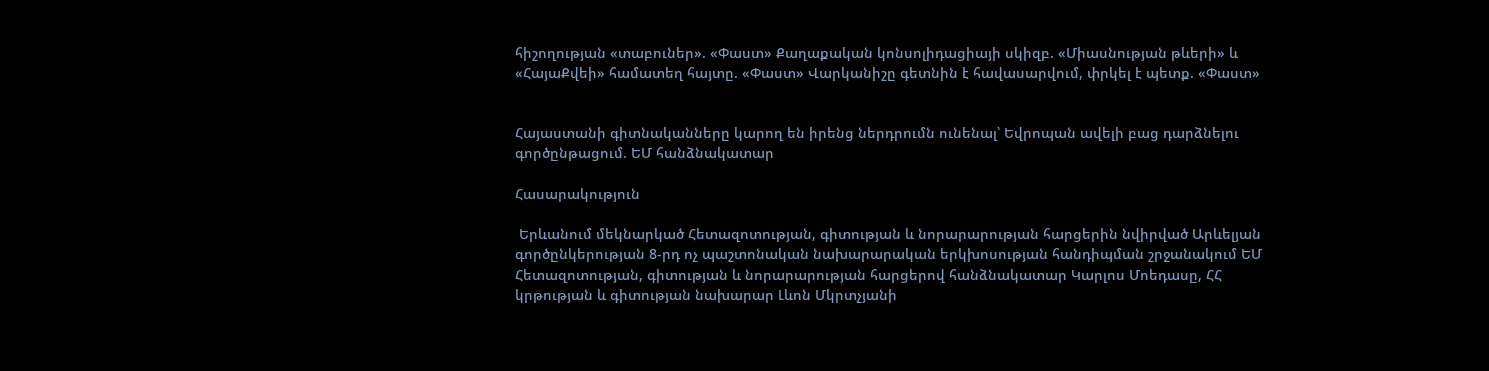հիշողության «տաբուներ». «Փաստ» Քաղաքական կոնսոլիդացիայի սկիզբ. «Միասնության թևերի» և «ՀայաՔվեի» համատեղ հայտը. «Փաստ» Վարկանիշը գետնին է հավասարվում, փրկել է պետք. «Փաստ»


Հայաստանի գիտնականները կարող են իրենց ներդրումն ունենալ՝ Եվրոպան ավելի բաց դարձնելու գործընթացում. ԵՄ հանձնակատար

Հասարակություն

 Երևանում մեկնարկած Հետազոտության, գիտության և նորարարության հարցերին նվիրված Արևելյան գործընկերության 8-րդ ոչ պաշտոնական նախարարական երկխոսության հանդիպման շրջանակում ԵՄ Հետազոտության, գիտության և նորարարության հարցերով հանձնակատար Կարլոս Մոեդասը, ՀՀ կրթության և գիտության նախարար Լևոն Մկրտչյանի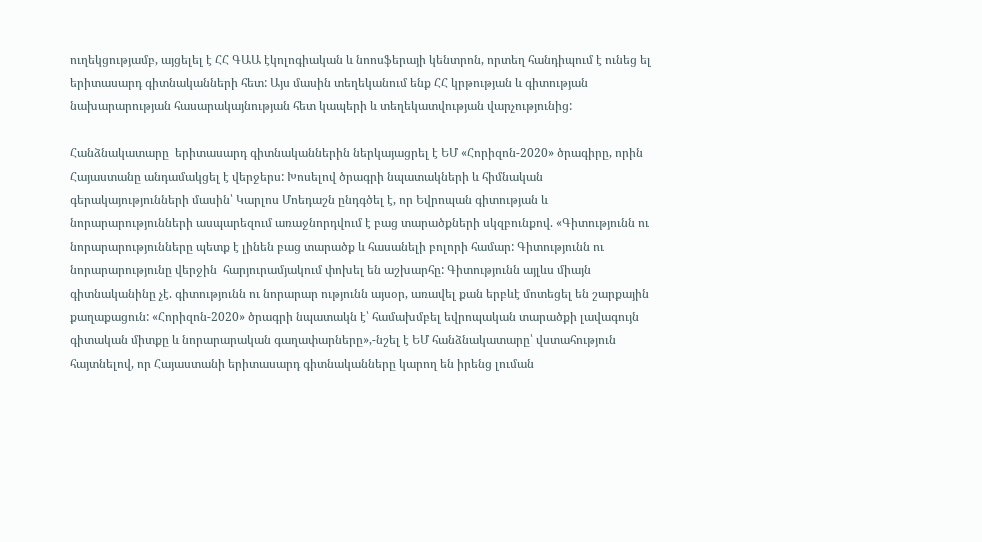ուղեկցությամբ, այցելել է ՀՀ ԳԱԱ էկոլոգիական և նոոսֆերայի կենտրոն, որտեղ հանդիպում է ունեց ել երիտասարդ գիտնականների հետ: Այս մասին տեղեկանում ենք ՀՀ կրթության և գիտության նախարարության հասարակայնության հետ կապերի և տեղեկատվության վարչությունից:

Հանձնակատարը  երիտասարդ գիտնականներին ներկայացրել է ԵՄ «Հորիզոն-2020» ծրագիրը, որին Հայաստանը անդամակցել է վերջերս: Խոսելով ծրագրի նպատակների և հիմնական գերակայությունների մասին՝ Կարլոս Մոեդաշն ընդգծել է, որ Եվրոպան գիտության և նորարարությունների ասպարեզում առաջնորդվում է բաց տարածքների սկզբունքով. «Գիտությունն ու նորարարությունները պետք է լինեն բաց տարածք և հասանելի բոլորի համար: Գիտությունն ու նորարարությունը վերջին  հարյուրամյակում փոխել են աշխարհը: Գիտությունն այլևս միայն գիտնականինը չէ. գիտությունն ու նորարար ությունն այսօր, առավել քան երբևէ մոտեցել են շարքային քաղաքացուն: «Հորիզոն-2020» ծրագրի նպատակն է՝ համախմբել եվրոպական տարածքի լավագույն գիտական միտքը և նորարարական գաղափարները»,-նշել է ԵՄ հանձնակատարը՝ վստահություն հայտնելով, որ Հայաստանի երիտասարդ գիտնականները կարող են իրենց լուման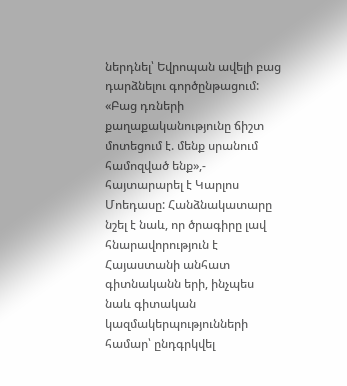ներդնել՝ Եվրոպան ավելի բաց դարձնելու գործընթացում: «Բաց դռների քաղաքականությունը ճիշտ մոտեցում է. մենք սրանում համոզված ենք»,- հայտարարել է Կարլոս Մոեդասը: Հանձնակատարը նշել է նաև, որ ծրագիրը լավ հնարավորություն է Հայաստանի անհատ գիտնականն երի, ինչպես նաև գիտական կազմակերպությունների համար՝ ընդգրկվել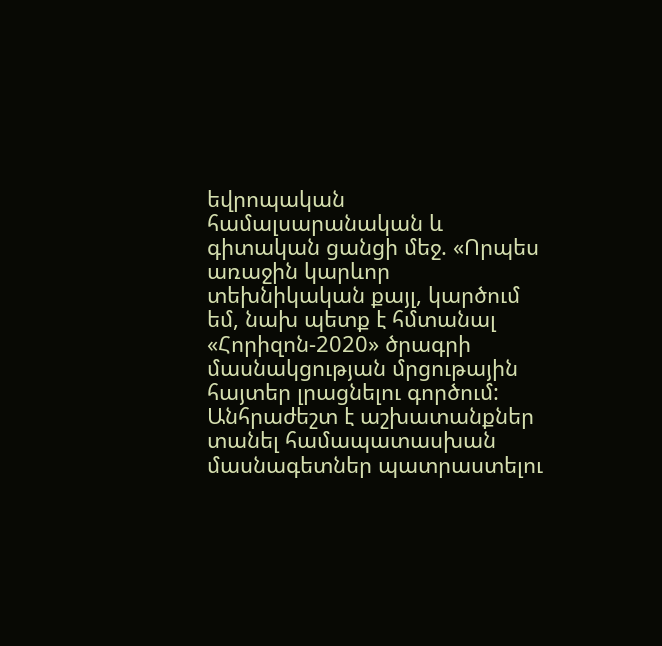եվրոպական  համալսարանական և գիտական ցանցի մեջ. «Որպես առաջին կարևոր տեխնիկական քայլ, կարծում եմ, նախ պետք է հմտանալ «Հորիզոն-2020» ծրագրի մասնակցության մրցութային հայտեր լրացնելու գործում: Անհրաժեշտ է աշխատանքներ տանել համապատասխան մասնագետներ պատրաստելու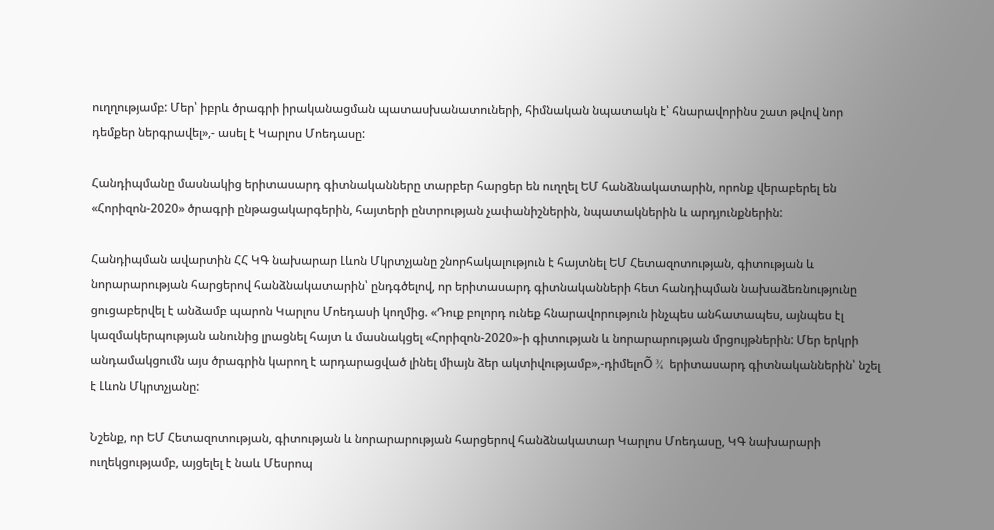ուղղությամբ: Մեր՝ իբրև ծրագրի իրականացման պատասխանատուների, հիմնական նպատակն է՝ հնարավորինս շատ թվով նոր դեմքեր ներգրավել»,- ասել է Կարլոս Մոեդասը:

Հանդիպմանը մասնակից երիտասարդ գիտնականները տարբեր հարցեր են ուղղել ԵՄ հանձնակատարին, որոնք վերաբերել են «Հորիզոն-2020» ծրագրի ընթացակարգերին, հայտերի ընտրության չափանիշներին, նպատակներին և արդյունքներին:

Հանդիպման ավարտին ՀՀ ԿԳ նախարար Լևոն Մկրտչյանը շնորհակալություն է հայտնել ԵՄ Հետազոտության, գիտության և նորարարության հարցերով հանձնակատարին՝ ընդգծելով, որ երիտասարդ գիտնականների հետ հանդիպման նախաձեռնությունը ցուցաբերվել է անձամբ պարոն Կարլոս Մոեդասի կողմից. «Դուք բոլորդ ունեք հնարավորություն ինչպես անհատապես, այնպես էլ կազմակերպության անունից լրացնել հայտ և մասնակցել «Հորիզոն-2020»-ի գիտության և նորարարության մրցույթներին: Մեր երկրի անդամակցումն այս ծրագրին կարող է արդարացված լինել միայն ձեր ակտիվությամբ»,-դիմելոÕ ¾  երիտասարդ գիտնականներին՝ նշել է Լևոն Մկրտչյանը:

Նշենք, որ ԵՄ Հետազոտության, գիտության և նորարարության հարցերով հանձնակատար Կարլոս Մոեդասը, ԿԳ նախարարի ուղեկցությամբ, այցելել է նաև Մեսրոպ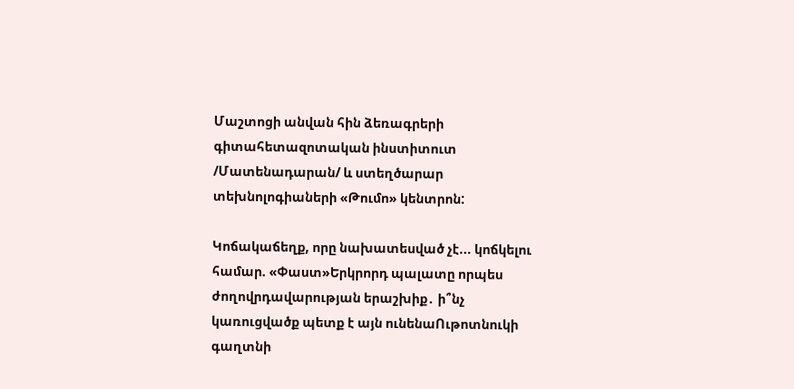Մաշտոցի անվան հին ձեռագրերի գիտահետազոտական ինստիտուտ /Մատենադարան/ և ստեղծարար տեխնոլոգիաների «Թումո» կենտրոն:

Կոճակաճեղք, որը նախատեսված չէ... կոճկելու համար. «Փաստ»Երկրորդ պալատը որպես ժողովրդավարության երաշխիք․ ի՞նչ կառուցվածք պետք է այն ունենաՈւթոտնուկի գաղտնի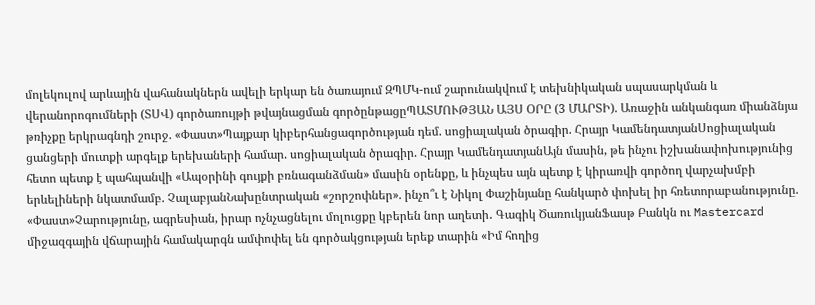մոլեկուլով արևային վահանակներն ավելի երկար են ծառայում ԶՊՄԿ-ում շարունակվում է տեխնիկական սպասարկման և վերանորոգումների (ՏՍՎ) գործառույթի թվայնացման գործընթացըՊԱՏՄՈՒԹՅԱՆ ԱՅՍ ՕՐԸ (3 ՄԱՐՏԻ). Առաջին անկանգառ միանձնյա թռիչքը երկրագնդի շուրջ. «Փաստ»Պայքար կիբերհանցագործության դեմ. սոցիալական ծրագիր. Հրայր ԿամենդատյանՍոցիալական ցանցերի մուտքի արգելք երեխաների համար. սոցիալական ծրագիր. Հրայր ԿամենդատյանԱյն մասին, թե ինչու իշխանափոխությունից հետո պետք է պահպանվի «Ապօրինի գույքի բռնագանձման» մասին օրենքը, և ինչպես այն պետք է կիրառվի գործող վարչախմբի երևելիների նկատմամբ. ՉալաբյանՆախընտրական «շորշոփներ». ինչո՞ւ է Նիկոլ Փաշինյանը հանկարծ փոխել իր հռետորաբանությունը. «Փաստ»Չարությունը, ագրեսիան, իրար ոչնչացնելու մոլուցքը կբերեն նոր աղետի․ Գագիկ ԾառուկյանՖասթ Բանկն ու Mastercard միջազգային վճարային համակարգն ամփոփել են գործակցության երեք տարին «Իմ հողից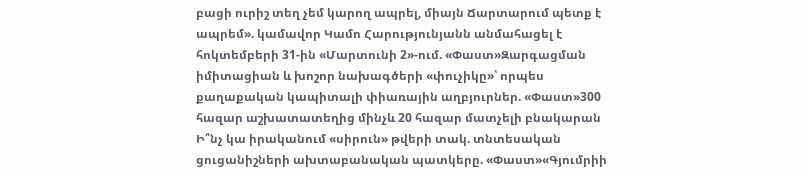բացի ուրիշ տեղ չեմ կարող ապրել, միայն Ճարտարում պետք է ապրեմ». կամավոր Կամո Հարությունյանն անմահացել է հոկտեմբերի 31-ին «Մարտունի 2»-ում. «Փաստ»Զարգացման իմիտացիան և խոշոր նախագծերի «փուչիկը»՝ որպես քաղաքական կապիտալի փիառային աղբյուրներ. «Փաստ»300 հազար աշխատատեղից մինչև 20 հազար մատչելի բնակարան Ի՞նչ կա իրականում «սիրուն» թվերի տակ. տնտեսական ցուցանիշների ախտաբանական պատկերը. «Փաստ»«Գյումրիի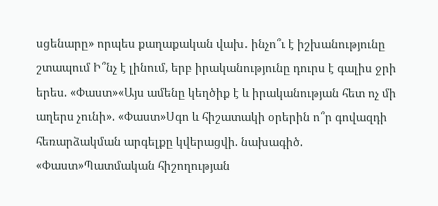սցենարը» որպես քաղաքական վախ․ ինչո՞ւ է իշխանությունը շտապում Ի՞նչ է լինում, երբ իրականությունը դուրս է գալիս ջրի երես. «Փաստ»«Այս ամենը կեղծիք է և իրականության հետ ոչ մի աղերս չունի». «Փաստ»Սգո և հիշատակի օրերին ո՞ր գովազդի հեռարձակման արգելքը կվերացվի. նախագիծ. «Փաստ»Պատմական հիշողության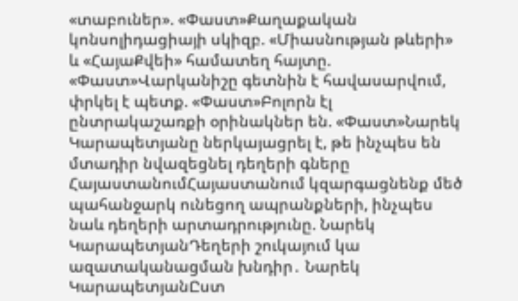«տաբուներ». «Փաստ»Քաղաքական կոնսոլիդացիայի սկիզբ. «Միասնության թևերի» և «ՀայաՔվեի» համատեղ հայտը. «Փաստ»Վարկանիշը գետնին է հավասարվում, փրկել է պետք. «Փաստ»Բոլորն էլ ընտրակաշառքի օրինակներ են. «Փաստ»Նարեկ Կարապետյանը ներկայացրել է, թե ինչպես են մտադիր նվազեցնել դեղերի գները ՀայաստանումՀայաստանում կզարգացնենք մեծ պահանջարկ ունեցող ապրանքների, ինչպես նաև դեղերի արտադրությունը. Նարեկ ԿարապետյանԴեղերի շուկայում կա ազատականացման խնդիր․ Նարեկ ԿարապետյանԸստ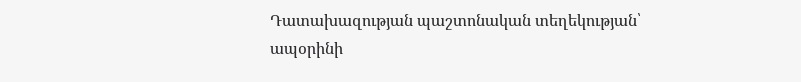Դատախազության պաշտոնական տեղեկության՝ ապօրինի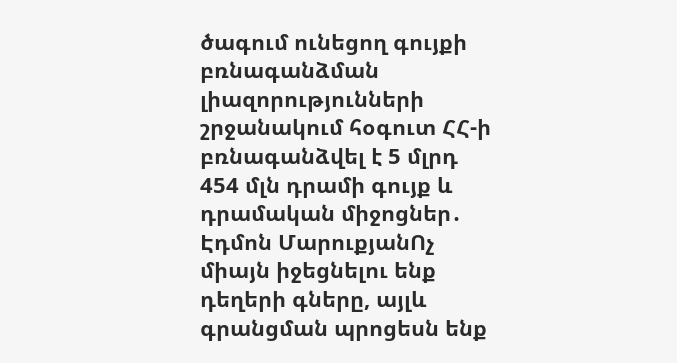ծագում ունեցող գույքի բռնագանձման լիազորությունների շրջանակում հօգուտ ՀՀ-ի բռնագանձվել է 5 մլրդ 454 մլն դրամի գույք և դրամական միջոցներ․ Էդմոն ՄարուքյանՈչ միայն իջեցնելու ենք դեղերի գները, այլև գրանցման պրոցեսն ենք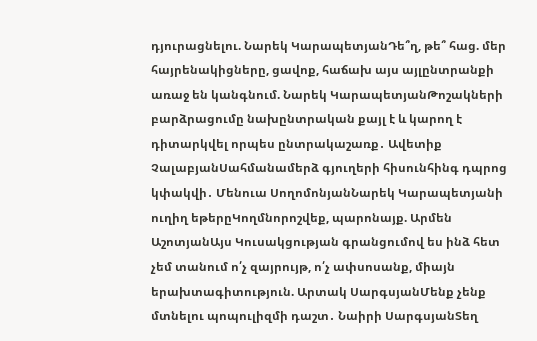դյուրացնելու. Նարեկ ԿարապետյանԴե՞ղ, թե՞ հաց. մեր հայրենակիցները, ցավոք, հաճախ այս այլընտրանքի առաջ են կանգնում. Նարեկ ԿարապետյանԹոշակների բարձրացումը նախընտրական քայլ է և կարող է դիտարկվել որպես ընտրակաշառք․ Ավետիք ՉալաբյանՍահմանամերձ գյուղերի հիսունհինգ դպրոց կփակվի․ Մենուա ՍողոմոնյանՆարեկ Կարապետյանի ուղիղ եթերըԿողմնորոշվեք, պարոնայք. Արմեն ԱշոտյանԱյս Կուսակցության գրանցումով ես ինձ հետ չեմ տանում ո՛չ զայրույթ, ո՛չ ափսոսանք, միայն երախտագիտություն. Արտակ ՍարգսյանՄենք չենք մտնելու պոպուլիզմի դաշտ․ Նաիրի ՍարգսյանՏեղ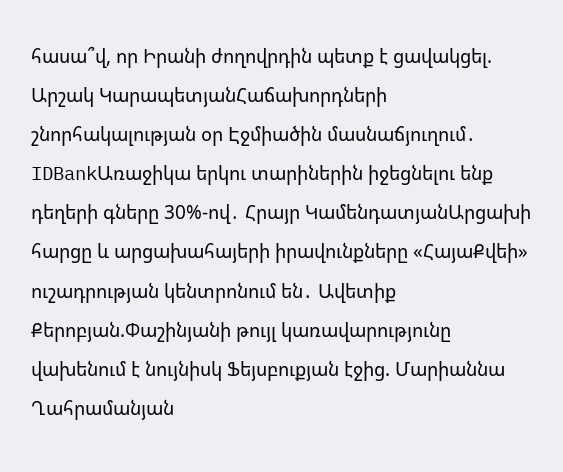հասա՞վ, որ Իրանի ժողովրդին պետք է ցավակցել. Արշակ ԿարապետյանՀաճախորդների շնորհակալության օր Էջմիածին մասնաճյուղում․ IDBankԱռաջիկա երկու տարիներին իջեցնելու ենք դեղերի գները 30%-ով․ Հրայր ԿամենդատյանԱրցախի հարցը և արցախահայերի իրավունքները «ՀայաՔվեի» ուշադրության կենտրոնում են․ Ավետիք Քերոբյան.Փաշինյանի թույլ կառավարությունը վախենում է նույնիսկ Ֆեյսբուքյան էջից. Մարիաննա Ղահրամանյան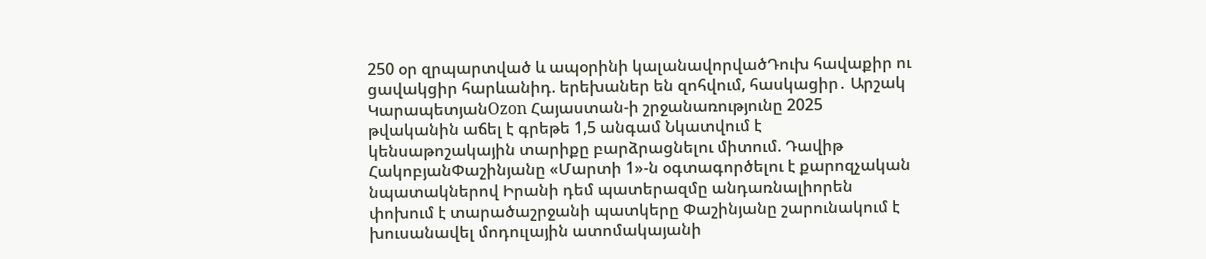250 օր զրպարտված և ապօրինի կալանավորվածԴուխ հավաքիր ու ցավակցիր հարևանիդ. երեխաներ են զոհվում, հասկացիր․ Արշակ ԿարապետյանOzon Հայաստան-ի շրջանառությունը 2025 թվականին աճել է գրեթե 1,5 անգամ Նկատվում է կենսաթոշակային տարիքը բարձրացնելու միտում. Դավիթ ՀակոբյանՓաշինյանը «Մարտի 1»-ն օգտագործելու է քարոզչական նպատակներով Իրանի դեմ պատերազմը անդառնալիորեն փոխում է տարածաշրջանի պատկերը Փաշինյանը շարունակում է խուսանավել մոդուլային ատոմակայանի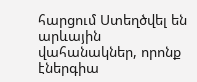հարցում Ստեղծվել են արևային վահանակներ, որոնք էներգիա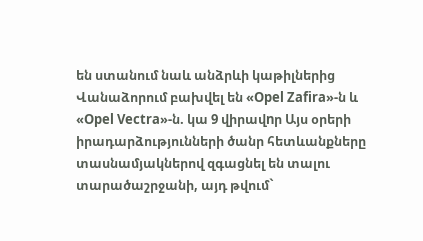են ստանում նաև անձրևի կաթիլներից Վանաձորում բախվել են «Opel Zafira»-ն և «Opel Vectra»-ն. կա 9 վիրավnր Այս օրերի իրադարձությունների ծանր հետևանքները տասնամյակներով զգացնել են տալու տարածաշրջանի, այդ թվում`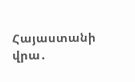Հայաստանի վրա․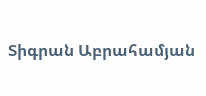Տիգրան Աբրահամյան